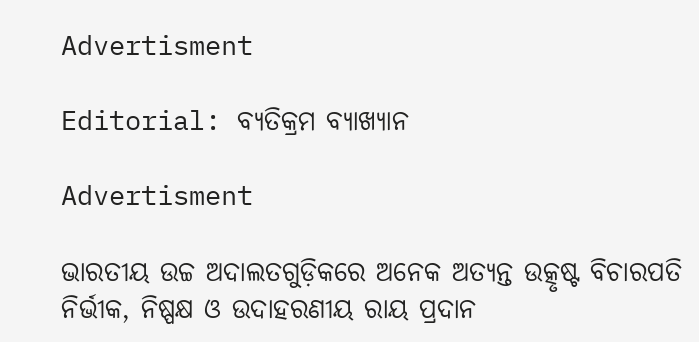Advertisment

Editorial: ବ୍ୟତିକ୍ରମ ବ୍ୟାଖ୍ୟାନ

Advertisment

ଭାରତୀୟ ଉଚ୍ଚ ଅଦାଲତଗୁଡ଼ିକରେ ଅନେକ ଅତ୍ୟନ୍ତ ଉତ୍କୃଷ୍ଟ ବିଚାରପତି ନିର୍ଭୀକ, ନିଷ୍ପକ୍ଷ ଓ ଉଦାହରଣୀୟ ରାୟ ପ୍ରଦାନ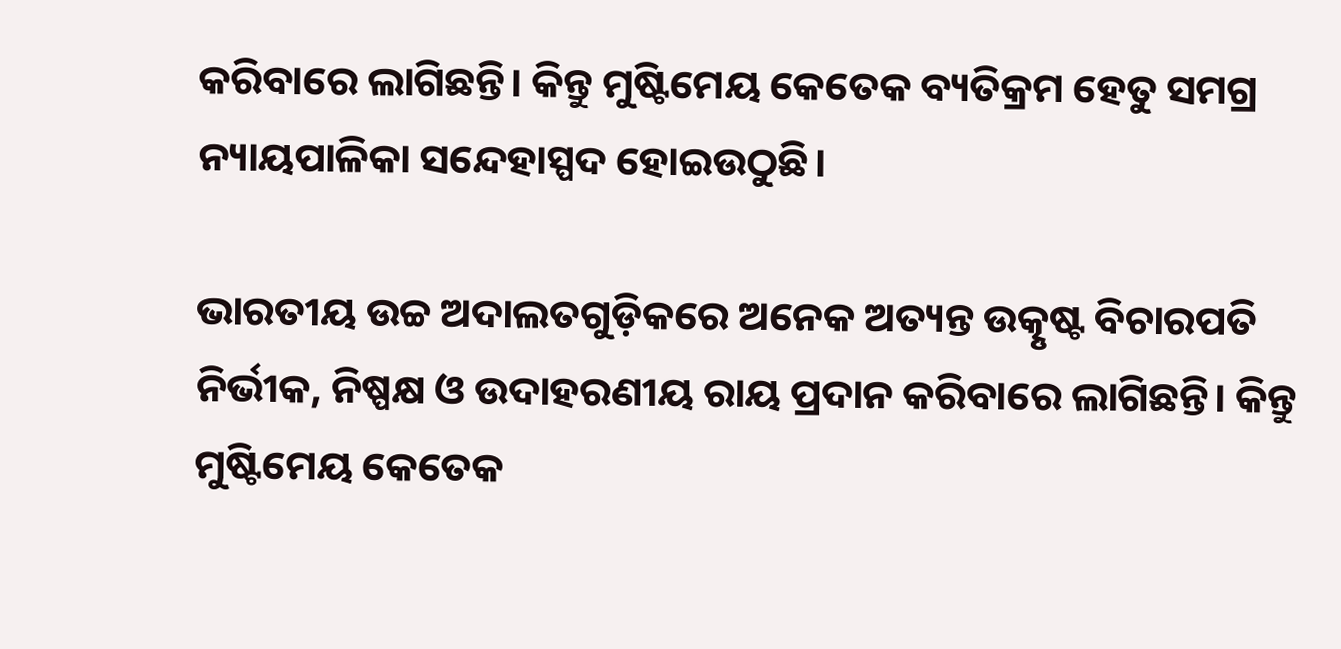କରିବାରେ ଲାଗିଛନ୍ତି। କିନ୍ତୁ ମୁଷ୍ଟିମେୟ କେତେକ ବ୍ୟତିକ୍ରମ ହେତୁ ସମଗ୍ର ନ୍ୟାୟପାଳିକା ସନ୍ଦେହାସ୍ପଦ ହୋଇଉଠୁଛି।

ଭାରତୀୟ ଉଚ୍ଚ ଅଦାଲତଗୁଡ଼ିକରେ ଅନେକ ଅତ୍ୟନ୍ତ ଉତ୍କୃଷ୍ଟ ବିଚାରପତି ନିର୍ଭୀକ, ନିଷ୍ପକ୍ଷ ଓ ଉଦାହରଣୀୟ ରାୟ ପ୍ରଦାନ କରିବାରେ ଲାଗିଛନ୍ତି। କିନ୍ତୁ ମୁଷ୍ଟିମେୟ କେତେକ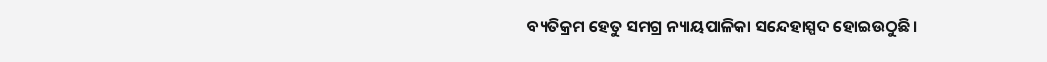ବ୍ୟତିକ୍ରମ ହେତୁ ସମଗ୍ର ନ୍ୟାୟପାଳିକା ସନ୍ଦେହାସ୍ପଦ ହୋଇଉଠୁଛି।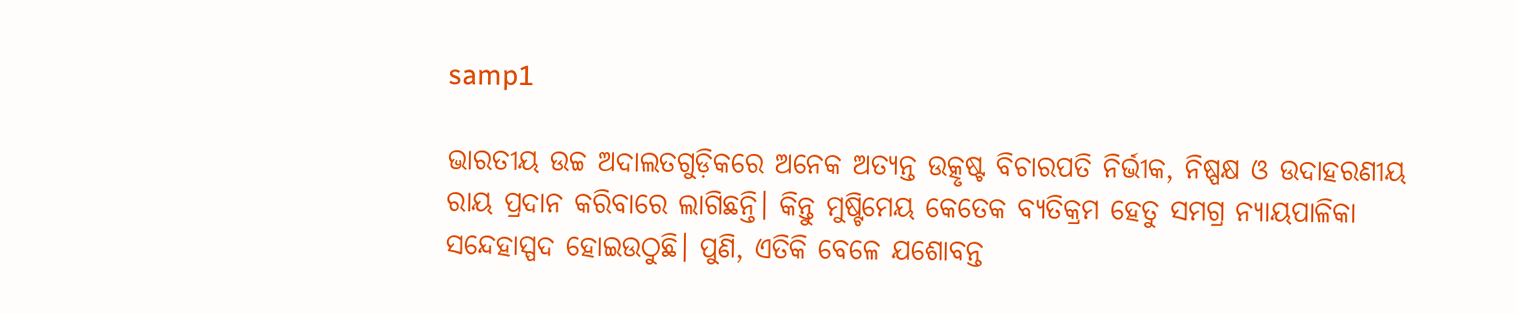samp1

ଭାରତୀୟ ଉଚ୍ଚ ଅଦାଲତଗୁଡ଼ିକରେ ଅନେକ ଅତ୍ୟନ୍ତ ଉତ୍କୃଷ୍ଟ ବିଚାରପତି ନିର୍ଭୀକ, ନିଷ୍ପକ୍ଷ ଓ ଉଦାହରଣୀୟ ରାୟ ପ୍ରଦାନ କରିବାରେ ଲାଗିଛନ୍ତି। କିନ୍ତୁ ମୁଷ୍ଟିମେୟ କେତେକ ବ୍ୟତିକ୍ରମ ହେତୁ ସମଗ୍ର ନ୍ୟାୟପାଳିକା ସନ୍ଦେହାସ୍ପଦ ହୋଇଉଠୁଛି। ପୁଣି, ଏତିକି ବେଳେ ଯଶୋବନ୍ତ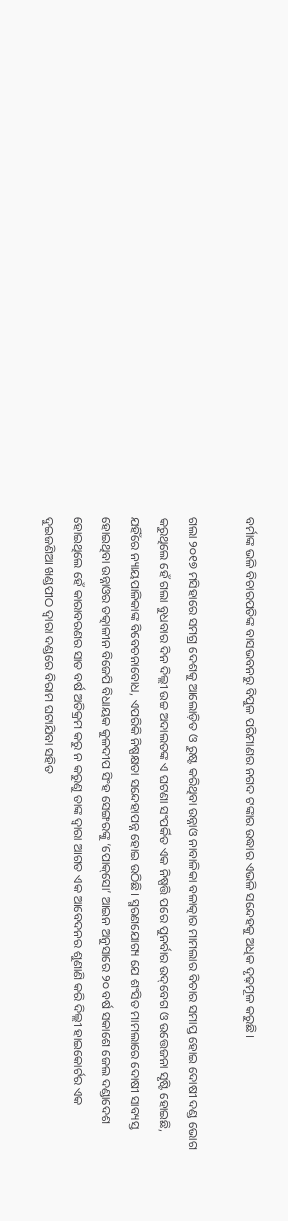ବର୍ମାଙ୍କ ଭଳି ବିଚାରପତିଙ୍କ ବାସଭବନରୁ ବିପୁଳ ପରିମାଣର ନଗଦ ଟଙ୍କାର ଉଦ୍ଧାର ଏଭଳି ସନ୍ଦେହକୁ ଅଧିକ ଦୃଢ଼ମୂଳ କରୁଛି।

ଗଲା ୨୦୧୭ ମସିହାରେ ସମଗ୍ର ଦେଶକୁ ଆଲୋଡ଼ିତ ଓ ରୁଷ୍ଟ କରିଥିବା ଉନ୍ନାଓ ନାବାଳିକା ବଳାତ୍କାର ମାମଲାର ବିଚାର ସମାପ୍ତ ହୋଇ ଦୋଷୀ ଦଣ୍ଡ ଭୋଗ କରୁଥିଲେ ହେଁ ଗଲା ବୁଧବାର ଦିନ ଦିଲ୍ଲୀ ଉଚ୍ଚ ଅଦାଲତଙ୍କ ଏ ଘଟଣା ସଂପର୍କିତ ଏକ ନିଷ୍ପତ୍ତି ପରେ ପୁନର୍ବାର ଉଦ୍‌ବେଗ ଓ ଉତ୍ତେଜନା ସୃଷ୍ଟି ହୋଇଛି, ଯହିଁରେ ନ୍ୟାୟପାଳିକାଙ୍କ ବିବେଚନାବୋଧ, ଏପରିକି ନିଷ୍ପକ୍ଷତା ସନ୍ଦେହାପନ୍ନ ହୋଇ ଉଠିଛି। ସ୍ମରଣଯୋଗ୍ୟ ଯେ ଶଂସିତ ମାମଲାରେ ଦୋଷୀ ସାବ୍ୟସ୍ତ ହୋଇଥିବା ଉନ୍ନାଓର ତତ୍କାଳୀନ ବିଜେପି ବିଧାୟକ କୁଳଦୀପ ସିଂହ ସେଙ୍ଗରଙ୍କୁ ‘ପୋକ୍‌ସୋ’ ଆଇନ ଅନୁସାରେ ୨୦ ବର୍ଷ ସକାଶେ ଜେଲ ଦଣ୍ଡାଦେଶ ହୋଇଥିଲେ ହେଁ କାରାବରଣର ସାତ ବର୍ଷ ଅତିକ୍ରମ କରୁ ନ କରୁଣୁ ତାଙ୍କ ଦ୍ବାରା ଆଗତ ଏକ ଆବେଦନର ଶୁଣାଣି କରି ଦିଲ୍ଲୀ ହାଇକୋର୍ଟର ଏକ ଦୁଇଜଣିଆ ଖଣ୍ଡପୀଠ ଦ୍ବାରା ଦଣ୍ଡରେ ବିରାମ ଘଟାଯିବା ସହିତ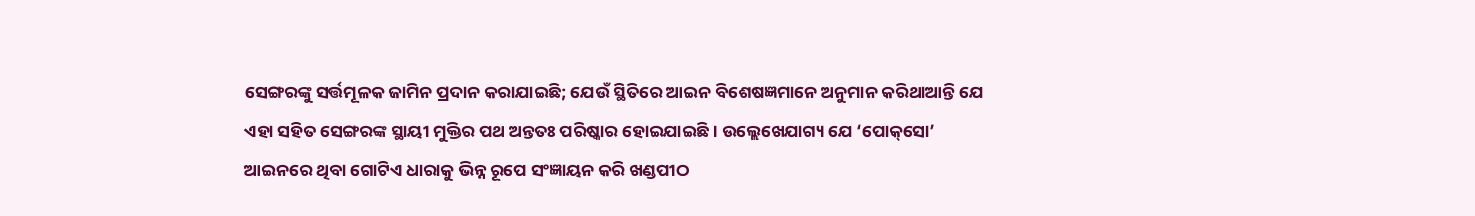ସେଙ୍ଗରଙ୍କୁ ସର୍ତ୍ତମୂଳକ ଜାମିନ ପ୍ରଦାନ କରାଯାଇଛି; ଯେଉଁ ସ୍ଥିତିରେ ଆଇନ ବିଶେଷଜ୍ଞମାନେ ଅନୁମାନ କରିଥାଆନ୍ତି ଯେ ଏହା ସହିତ ସେଙ୍ଗରଙ୍କ ସ୍ଥାୟୀ ମୁକ୍ତିର ପଥ ଅନ୍ତତଃ ପରିଷ୍କାର ହୋଇଯାଇଛି। ଉଲ୍ଲେଖ‌େଯାଗ୍ୟ ଯେ ‘ପୋକ୍‌ସୋ’ ଆଇନରେ ଥିବା ଗୋଟିଏ ଧାରାକୁ ଭିନ୍ନ ରୂପେ ସଂଜ୍ଞାୟନ କରି ଖଣ୍ଡପୀଠ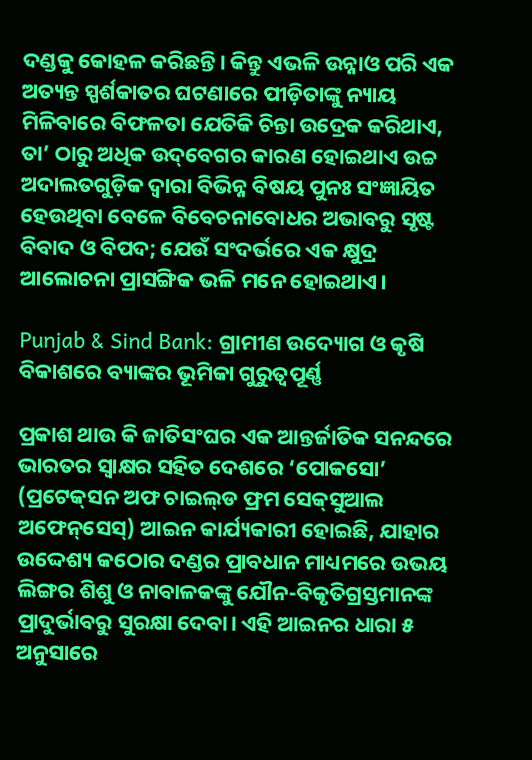ଦଣ୍ଡକୁ କୋହଳ କରିଛନ୍ତି। କିନ୍ତୁ ଏଭଳି ଉନ୍ନାଓ ପରି ଏକ ଅତ୍ୟନ୍ତ ସ୍ପର୍ଶକାତର ଘଟଣାରେ ପୀଡ଼ିତାଙ୍କୁ ନ୍ୟାୟ ମିଳିବାରେ ବିଫଳତା ଯେତିକି ଚିନ୍ତା ଉଦ୍ରେକ କରିଥାଏ, ତା’ ଠାରୁ ଅଧିକ ଉଦ୍‌ବେଗର କାରଣ ହୋଇଥାଏ ଉଚ୍ଚ ଅଦାଲତଗୁଡ଼ିକ ଦ୍ବାରା ବିଭିନ୍ନ ବିଷୟ ପୁନଃ ସଂଜ୍ଞାୟିତ ହେଉଥିବା ବେଳେ ବିବେଚନାବୋଧର ଅଭାବରୁ ସୃଷ୍ଟ ବିବାଦ ଓ ବିପଦ; ଯେଉଁ ସଂଦର୍ଭରେ ଏକ କ୍ଷୁଦ୍ର ଆଲୋଚନା ପ୍ରାସଙ୍ଗିକ ଭଳି ମନେ ହୋଇଥାଏ।

Punjab & Sind Bank: ଗ୍ରାମୀଣ ଉଦ୍ୟୋଗ ଓ କୃଷି ବିକାଶରେ ବ୍ୟାଙ୍କର ଭୂମିକା ଗୁରୁତ୍ବପୂର୍ଣ୍ଣ

ପ୍ରକାଶ ଥାଉ କି ଜାତିସଂଘର ଏକ ଆନ୍ତର୍ଜାତିକ ସନନ୍ଦରେ ଭାରତର ସ୍ବାକ୍ଷର ସହିତ ଦେଶରେ ‘ପୋକସୋ’ (ପ୍ରଟେକ୍‌ସନ ଅଫ ଚାଇଲ୍‌ଡ ଫ୍ରମ ସେକ୍‌ସୁଆଲ ଅଫେନ୍‌ସେସ୍‌) ଆଇନ କାର୍ଯ୍ୟକାରୀ ହୋଇଛି, ଯାହାର ଉଦ୍ଦେଶ୍ୟ କଠୋର ଦଣ୍ଡର ପ୍ରାବଧାନ ମାଧ୍ୟମରେ ଉଭୟ ଲିଙ୍ଗର ଶିଶୁ ଓ ନାବାଳକଙ୍କୁ ଯୌନ-ବିକୃତିଗ୍ରସ୍ତମାନଙ୍କ ପ୍ରାଦୁର୍ଭାବରୁ ସୁରକ୍ଷା ଦେବା। ଏହି ଆଇନର ଧାରା ୫ ଅନୁସାରେ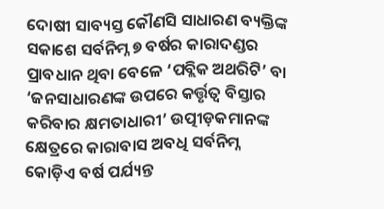ଦୋଷୀ ସାବ୍ୟସ୍ତ କୌଣସି ସାଧାରଣ ବ୍ୟକ୍ତିଙ୍କ ସକାଶେ ସର୍ବନିମ୍ନ ୭ ବର୍ଷର କାରାଦଣ୍ଡର ପ୍ରାବଧାନ ଥିବା ବେଳେ ‘ପବ୍ଲିକ ଅଥରିଟି’ ବା ‘ଜନସାଧାରଣଙ୍କ ଉପରେ କର୍ତ୍ତୃତ୍ବ ବିସ୍ତାର କରିବାର କ୍ଷମତାଧାରୀ’ ଉତ୍ପୀଡ଼କମାନଙ୍କ କ୍ଷେତ୍ରରେ କାରାବାସ ଅବଧି ସର୍ବନିମ୍ନ କୋଡ଼ିଏ ବର୍ଷ ପର୍ଯ୍ୟନ୍ତ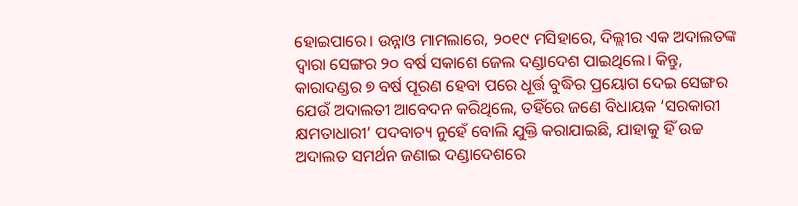ହୋଇପାରେ। ଉନ୍ନାଓ ମାମଲାରେ, ୨୦୧୯ ମସିହାରେ, ଦିଲ୍ଲୀର ଏକ ଅଦାଲତଙ୍କ ଦ୍ବାରା ସେଙ୍ଗର ୨୦ ବର୍ଷ ସକାଶେ ଜେଲ ଦଣ୍ଡାଦେଶ ପାଇଥିଲେ। କିନ୍ତୁ, କାରାଦଣ୍ଡର ୭ ବର୍ଷ ପୂରଣ ହେବା ପରେ ଧୂର୍ତ୍ତ ବୁଦ୍ଧିର ପ୍ରୟୋଗ ଦେଇ ସେଙ୍ଗର ଯେଉଁ ଅଦାଲତୀ ଆବେଦନ କରିଥିଲେ, ତହିଁରେ ଜଣେ ବିଧାୟକ ‘ସରକାରୀ କ୍ଷମତାଧାରୀ’ ପଦବାଚ୍ୟ ନୁହେଁ ବୋଲି ଯୁକ୍ତି କରାଯାଇଛି, ଯାହାକୁ ହିଁ ଉଚ୍ଚ ଅଦାଲତ ସମର୍ଥନ ଜଣାଇ ଦଣ୍ଡାଦେଶରେ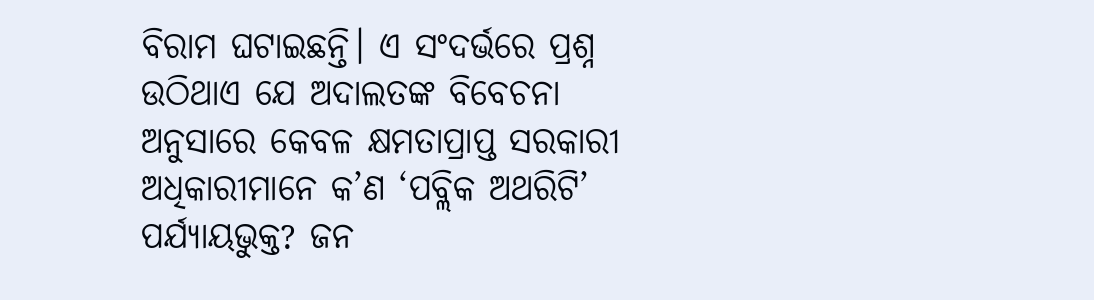ବିରାମ ଘଟାଇଛନ୍ତି। ଏ ସଂଦର୍ଭରେ ପ୍ରଶ୍ନ ଉଠିଥାଏ ଯେ ଅଦାଲତଙ୍କ ବିବେଚନା ଅନୁସାରେ କେବଳ କ୍ଷମତାପ୍ରାପ୍ତ ସରକାରୀ ଅଧିକାରୀମାନେ କ’ଣ ‘ପବ୍ଲିକ ଅଥରିଟି’ ପର୍ଯ୍ୟାୟଭୁକ୍ତ? ଜନ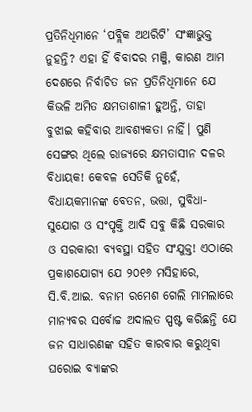ପ୍ରତିନିଧିମାନେ ‘ପବ୍ଲିକ ଅଥରିଟି’ ସଂଜ୍ଞାଭୁକ୍ତ ନୁହନ୍ତି? ଏହା ହିଁ ବିବାଦର ମଞ୍ଜି, କାରଣ ଆମ ଦେଶରେ ନିର୍ବାଚିତ ଜନ ପ୍ରତିନିଧିମାନେ ଯେ କିଭଳି ଅମିତ କ୍ଷମତାଶାଳୀ ହୁଅନ୍ତି, ତାହା ବୁଝାଇ କହିବାର ଆବଶ୍ୟକତା ନାହିଁ। ପୁଣି ସେଙ୍ଗର ଥିଲେ ରାଜ୍ୟରେ କ୍ଷମତାସୀନ ଦଳର ବିଧାୟକ! କେବଳ ସେତିକି ନୁହେଁ, ବିଧାୟକମାନଙ୍କ ବେତନ, ଭତ୍ତା, ସୁବିଧା-ସୁଯୋଗ ଓ ସଂପୃକ୍ତି ଆଦି ସବୁ କିଛି ସରକାର ଓ ସରକାରୀ ବ୍ୟବସ୍ଥା ସହିତ ସଂଯୁକ୍ତ! ଏଠାରେ ପ୍ରକାଶଯୋଗ୍ୟ ଯେ ୨୦୧୬ ମସିହାରେ, ସି.ବି.ଆଇ. ବନାମ ରମେଶ ଗେଲି ମାମଲାରେ ମାନ୍ୟବର ସର୍ବୋଚ୍ଚ ଅଦାଲତ ସ୍ପଷ୍ଟ କରିଛନ୍ତି ଯେ ଜନ ସାଧାରଣଙ୍କ ସହିତ କାରବାର କରୁଥିବା ଘରୋଇ ବ୍ୟାଙ୍କର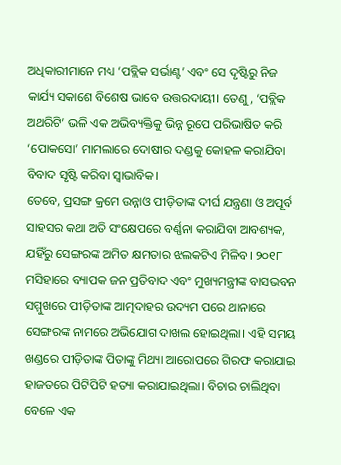ଅଧିକାରୀମାନେ ମଧ୍ୟ ‘ପବ୍ଲିକ ସର୍ଭାଣ୍ଟ’ ଏବଂ ସେ ଦୃଷ୍ଟିରୁ ନିଜ କାର୍ଯ୍ୟ ସକାଶେ ବିଶେଷ ଭାବେ ଉତ୍ତରଦାୟୀ। ତେଣୁ, ‘ପବ୍ଲିକ ଅଥରିଟି’ ଭଳି ଏକ ଅଭିବ୍ୟକ୍ତିକୁ ଭିନ୍ନ ରୂପେ ପରିଭାଷିତ କରି ‘ପୋକସୋ’ ମାମଲାରେ ଦୋଷୀର ଦଣ୍ଡକୁ କୋହଳ କରାଯିବା ବିବାଦ ସୃଷ୍ଟି କରିବା ସ୍ବାଭାବିକ।
ତେବେ, ପ୍ରସଙ୍ଗ କ୍ରମେ ଉନ୍ନାଓ ପୀଡ଼ିତାଙ୍କ ଦୀର୍ଘ ଯନ୍ତ୍ରଣା ଓ ଅପୂର୍ବ ସାହସର କଥା ଅତି ସଂକ୍ଷେପରେ ବର୍ଣ୍ଣନା କରାଯିବା ଆବଶ୍ୟକ, ଯହିଁରୁ ସେଙ୍ଗରଙ୍କ ଅମିତ କ୍ଷମତାର ଝଲକଟିଏ ମିଳିବ। ୨୦୧୮ ମସିହାରେ ବ୍ୟାପକ ଜନ ପ୍ରତିବାଦ ଏବଂ ମୁଖ୍ୟମନ୍ତ୍ରୀଙ୍କ ବାସଭବନ ସମ୍ମୁଖରେ ପୀଡ଼ିତାଙ୍କ ଆତ୍ମଦାହର ଉଦ୍ୟମ ପରେ ଥାନାରେ ସେଙ୍ଗରଙ୍କ ନାମରେ ଅଭିଯୋଗ ଦାଖଲ ହୋଇଥିଲା। ଏହି ସମୟ ଖଣ୍ଡରେ ପୀଡ଼ିତାଙ୍କ ପିତାଙ୍କୁ ମିଥ୍ୟା ଆରୋପରେ ଗିରଫ କରାଯାଇ ହାଜତରେ ପିଟିପିଟି ହତ୍ୟା କରାଯାଇଥିଲା। ବିଚାର ଚାଲିଥିବା ବେଳେ ଏକ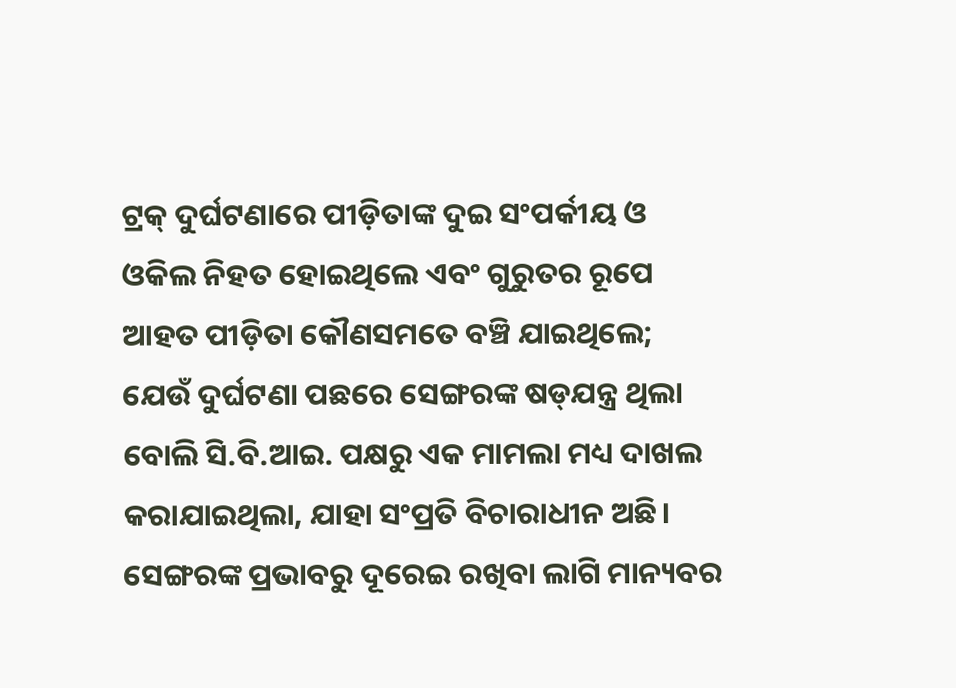ଟ୍ରକ୍ ଦୁର୍ଘଟଣାରେ ପୀଡ଼ିତାଙ୍କ ଦୁଇ ସଂପର୍କୀୟ ଓ ଓକିଲ ନିହତ ହୋଇଥିଲେ ଏବଂ ଗୁରୁତର ରୂପେ ଆହତ ପୀଡ଼ିତା କୌଣସମତେ ବଞ୍ଚି ଯାଇଥିଲେ; ଯେଉଁ ଦୁର୍ଘଟଣା ପଛରେ ସେଙ୍ଗରଙ୍କ ଷଡ୍‌ଯନ୍ତ୍ର ଥିଲା ବୋଲି ସି.ବି.ଆଇ. ପକ୍ଷରୁ ଏକ ମାମଲା ମଧ୍ୟ ଦାଖଲ କରାଯାଇଥିଲା, ଯାହା ସଂପ୍ରତି ବିଚାରାଧୀନ ଅଛି। ସେଙ୍ଗରଙ୍କ ପ୍ରଭାବରୁ ଦୂରେଇ ରଖିବା ଲାଗି ମାନ୍ୟବର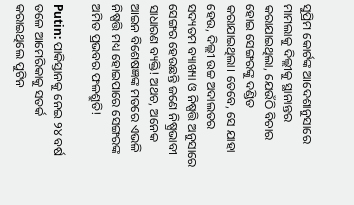ସୁପ୍ରିମ କୋର୍ଟଙ୍କ ଆଦେଶାନୁସାରେ ମାମଲାକୁ ଦିଲ୍ଲୀକୁ ସ୍ଥାନାନ୍ତର କରାଯାଇଥିଲା, ଯେଉଁଠି ବିଚାର ହୋଇ ସେଙ୍ଗରଙ୍କୁ ଦଣ୍ଡିତ କରାଯାଇଥିଲା। ତେବେ, ସେ ଯାହା ହେଉ, ଦିଲ୍ଲୀ ଉଚ୍ଚ ଅଦାଲତର ସଦ୍ୟତମ ବ୍ୟାଖ୍ୟା ଓ ନିଷ୍ପତ୍ତି ଅନୁସାରେ ସେଙ୍ଗର ହେଉଛନ୍ତି ଜଣେ ନିଷ୍ପ୍ରଭାବୀ ସାଧାରଣ ବ୍ୟକ୍ତି! ଅଥଚ, ଅନେକ ଆଇନ ବିଶେଷଜ୍ଞଙ୍କ ମତରେ ଏଭଳି ନିଷ୍ପତ୍ତି ମଧ୍ୟ ହୋଇପାରେ ସେଙ୍ଗରଙ୍କ ଅମିତ ପ୍ରଭବର ଫଳଶ୍ରୁତି!

Putin: ପାକିସ୍ତାନକୁ ନେଇ ୨୪ ବର୍ଷ ତଳେ ଆମେରିକାକୁ ସତର୍କ କରାଇଥିଲେ ପୁଟିନ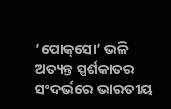‘ପୋକ୍‌ସୋ’ ଭଳି ଅତ୍ୟନ୍ତ ସ୍ପର୍ଶକାତର ସଂଦର୍ଭରେ ଭାରତୀୟ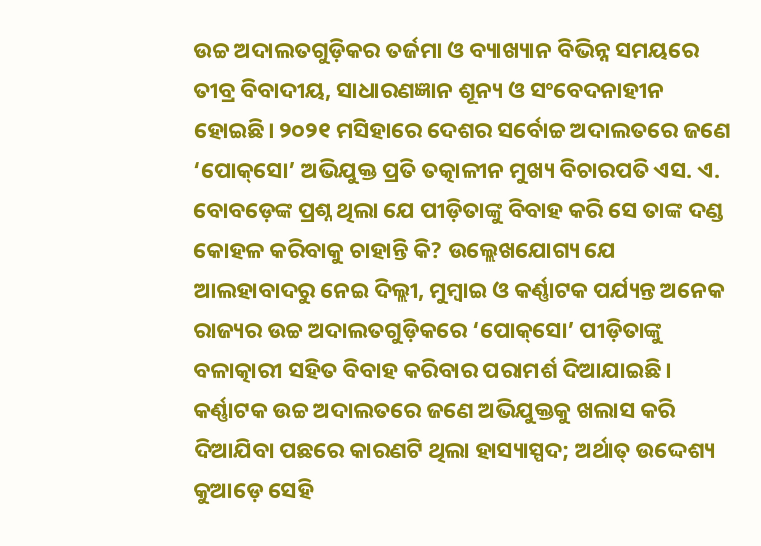ଉଚ୍ଚ ଅଦାଲତଗୁଡ଼ିକର ତର୍ଜମା ଓ ବ୍ୟାଖ୍ୟାନ ବିଭିନ୍ନ ସମୟରେ ତୀବ୍ର ବିବାଦୀୟ, ସାଧାରଣଜ୍ଞାନ ଶୂନ୍ୟ ଓ ସଂବେଦନାହୀନ ହୋଇଛି। ୨୦୨୧ ମସିହାରେ ଦେଶର ସର୍ବୋଚ୍ଚ ଅଦାଲତରେ ଜଣେ ‘ପୋକ୍‌ସୋ’ ଅଭିଯୁକ୍ତ ପ୍ରତି ତତ୍କାଳୀନ ମୁଖ୍ୟ ବିଚାରପତି ଏସ. ଏ. ବୋବଡ଼େଙ୍କ ପ୍ରଶ୍ନ ଥିଲା ଯେ ପୀଡ଼ିତାଙ୍କୁ ବିବାହ କରି ସେ ତାଙ୍କ ଦଣ୍ଡ କୋହଳ କରିବାକୁ ଚାହାନ୍ତି କି? ଉଲ୍ଲେଖଯୋଗ୍ୟ ଯେ ଆଲହାବାଦରୁ ନେଇ ଦିଲ୍ଲୀ, ମୁମ୍ବାଇ ଓ କର୍ଣ୍ଣାଟକ ପର୍ଯ୍ୟନ୍ତ ଅନେକ ରାଜ୍ୟର ଉଚ୍ଚ ଅଦାଲତଗୁଡ଼ିକରେ ‘ପୋକ୍‌ସୋ’ ପୀଡ଼ିତାଙ୍କୁ ବଳାତ୍କାରୀ ସହିତ ବିବାହ କରିବାର ପରାମର୍ଶ ଦିଆଯାଇଛି। କର୍ଣ୍ଣାଟକ ଉଚ୍ଚ ଅଦାଲତରେ ଜଣେ ଅଭିଯୁକ୍ତକୁ ଖଲାସ କରି ଦିଆଯିବା ପଛରେ କାରଣଟି ଥିଲା ହାସ୍ୟାସ୍ପଦ; ଅର୍ଥାତ୍‌ ଉଦ୍ଦେଶ୍ୟ କୁଆଡ଼େ ସେହି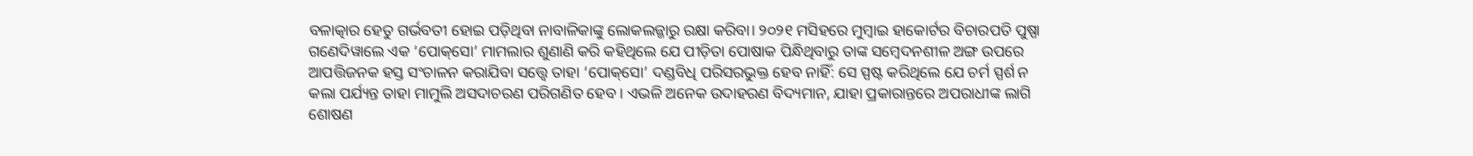ବଳାତ୍କାର ହେତୁ ଗର୍ଭବତୀ ହୋଇ ପଡ଼ିଥିବା ନାବାଳିକାଙ୍କୁ ଲୋକଲଜ୍ଜାରୁ ରକ୍ଷା କରିବା। ୨୦୨୧ ମସିହରେ ମୁମ୍ବାଇ ହାକୋର୍ଟର ବିଚାରପତି ପୁଷ୍ପା ଗଣେଦିୱାଲେ ଏକ ‘ପୋକ୍‌ସୋ’ ମାମଲାର ଶୁଣାଣି କରି କହିଥିଲେ ଯେ ପୀଡ଼ିତା ପୋଷାକ ପିନ୍ଧିଥିବାରୁ ତାଙ୍କ ସମ୍ବେଦନଶୀଳ ଅଙ୍ଗ ଉପରେ ଆପତ୍ତିଜନକ ହସ୍ତ ସଂଚାଳନ କରାଯିବା ସତ୍ତ୍ବେ ତାହା ‘ପୋକ୍‌ସୋ’ ଦଣ୍ଡବିଧି ପରିସରଭୁକ୍ତ ହେବ ନାହିଁ: ସେ ସ୍ପଷ୍ଟ କରିଥିଲେ ଯେ ଚର୍ମ ସ୍ପର୍ଶ ନ କଲା ପର୍ଯ୍ୟନ୍ତ ତାହା ମାମୁଲି ଅସଦାଚରଣ ପରିଗଣିତ ହେବ। ଏଭଳି ଅନେକ ଉଦାହରଣ ବିଦ୍ୟମାନ, ଯାହା ପ୍ରକାରାନ୍ତରେ ଅପରାଧୀଙ୍କ ଲାଗି ଶୋଷଣ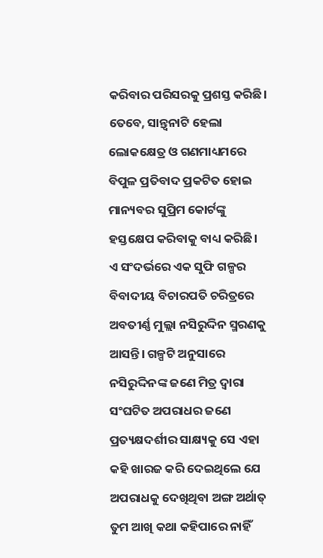କରିବାର ପରିସରକୁ ପ୍ରଶସ୍ତ କରିଛି। ତେବେ, ସାନ୍ତ୍ବନାଟି ହେଲା ଲୋକକ୍ଷେତ୍ର ଓ ଗଣମାଧ୍ୟମରେ ବିପୁଳ ପ୍ରତିବାଦ ପ୍ରକଟିତ ହୋଇ ମାନ୍ୟବର ସୁପ୍ରିମ କୋର୍ଟଙ୍କୁ ହସ୍ତ‌କ୍ଷେପ କରିବାକୁ ବାଧ୍ୟ କରିଛି।
ଏ ସଂଦର୍ଭରେ ଏକ ସୁଫି ଗଳ୍ପର ବିବାଦୀୟ ବିଚାରପତି ଚରିତ୍ରରେ ଅବତୀର୍ଣ୍ଣ ମୁଲ୍ଲା ନସିରୁଦ୍ଦିନ ସ୍ମରଣକୁ ଆସନ୍ତି। ଗଳ୍ପଟି ଅନୁସାରେ ନସିରୁଦ୍ଦିନଙ୍କ ଜଣେ ମିତ୍ର ଦ୍ବାରା ସଂଘଟିତ ଅପରାଧର ଜଣେ ପ୍ରତ୍ୟକ୍ଷଦର୍ଶୀର ସାକ୍ଷ୍ୟକୁ ସେ ଏହା କହି ଖାରଜ କରି ଦେଇଥିଲେ ଯେ ଅପରାଧକୁ ଦେଖିଥିବା ଅଙ୍ଗ ଅର୍ଥାତ୍‌ ତୁମ ଆଖି କଥା କହିପାରେ ନାହିଁ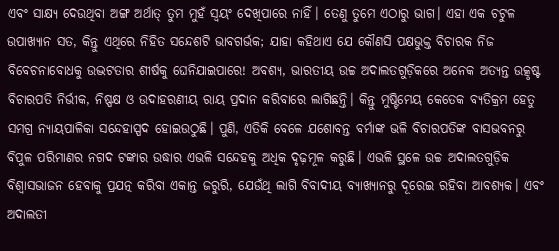ଏବଂ ସାକ୍ଷ୍ୟ ଦେଉଥିବା ଅଙ୍ଗ ଅର୍ଥାତ୍‌ ତୁମ ମୁହଁ ସ୍ବୟଂ ଦେଖିପାରେ ନାହିଁ। ତେଣୁ ତୁମେ ଏଠାରୁ ଭାଗ। ଏହା ଏକ ଚଟୁଳ ଉପାଖ୍ୟାନ ସତ, କିନ୍ତୁ ଏଥିରେ ନିହିତ ସନ୍ଦେଶଟି ଭାବଗର୍ଭକ; ଯାହା କହିଥାଏ ଯେ କୌଣସି ପକ୍ଷଭୁକ୍ତ ବିଚାରକ ନିଜ ବିବେଚନାବୋଧକୁ ଉଦ୍ଭଟତାର ଶୀର୍ଷକୁ ଘେନିଯାଇପାରେ! ଅବଶ୍ୟ, ଭାରତୀୟ ଉଚ୍ଚ ଅଦାଲତଗୁଡ଼ିକରେ ଅନେକ ଅତ୍ୟନ୍ତ ଉତ୍କୃଷ୍ଟ ବିଚାରପତି ନିର୍ଭୀକ, ନିଷ୍ପକ୍ଷ ଓ ଉଦାହରଣୀୟ ରାୟ ପ୍ରଦାନ କରିବାରେ ଲାଗିଛନ୍ତି। କିନ୍ତୁ ମୁଷ୍ଟିମେୟ କେତେକ ବ୍ୟତିକ୍ରମ ହେତୁ ସମଗ୍ର ନ୍ୟାୟପାଳିକା ସନ୍ଦେହାସ୍ପଦ ହୋଇଉଠୁଛି। ପୁଣି, ଏତିକି ବେଳେ ଯଶୋବନ୍ତ ବର୍ମାଙ୍କ ଭଳି ବିଚାରପତିଙ୍କ ବାସଭବନରୁ ବିପୁଳ ପରିମାଣର ନଗଦ ଟଙ୍କାର ଉଦ୍ଧାର ଏଭଳି ସନ୍ଦେହକୁ ଅଧିକ ଦୃଢ଼ମୂଳ କରୁଛି। ଏଭଳି ସ୍ଥଳେ ଉଚ୍ଚ ଅଦାଲତଗୁଡ଼ିକ ବିଶ୍ବାସଭାଜନ ହେବାକୁ ପ୍ରଯତ୍ନ କରିବା ଏକାନ୍ତ ଜରୁରି, ଯେଉଁଥି ଲାଗି ବିବାଦୀୟ ବ୍ୟାଖ୍ୟାନରୁ ଦୂରେଇ ରହିବା ଆବଶ୍ୟକ। ଏବଂ ଅଦାଲତୀ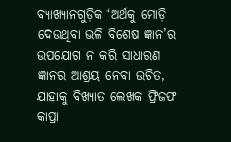ବ୍ୟାଖ୍ୟାନଗୁଡ଼ିକ ‘ଅର୍ଥକୁ ମୋଡ଼ି ଦେଉଥିବା ଭଳି ବିଶେଷ ଜ୍ଞାନ’ର ଉପଯୋଗ ନ କରି ସାଧାରଣ ଜ୍ଞାନର ଆଶ୍ରୟ ନେବା ଉଚିତ, ଯାହାକୁ ବିଖ୍ୟାତ ଲେଖକ ଫ୍ରିଜଫ କାପ୍ରା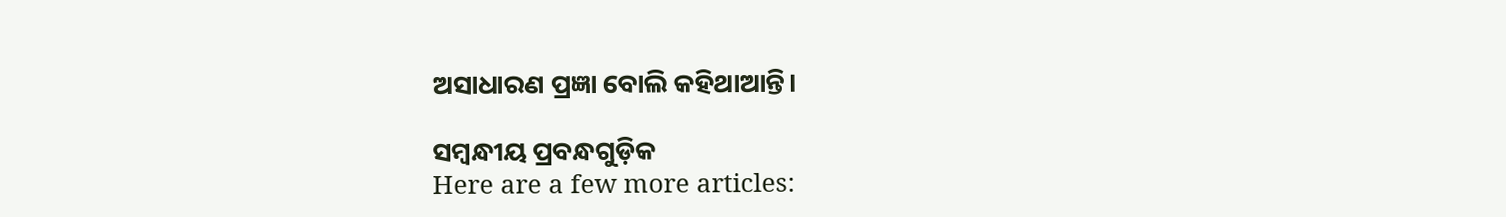ଅସାଧାରଣ ପ୍ରଜ୍ଞା ବୋଲି କହିଥାଆନ୍ତି।

ସମ୍ବନ୍ଧୀୟ ପ୍ରବନ୍ଧଗୁଡ଼ିକ
Here are a few more articles: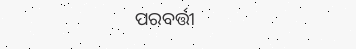ପରବର୍ତ୍ତୀ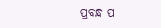ପ୍ରବନ୍ଧ ପ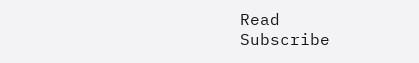Read
Subscribe